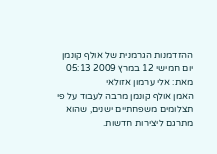ההזדמנות הגרמנית של אולף קונמן
יום חמישי 12 במרץ 2009 05:13 מאת: אלי ערמון אזולאי
האמן אולף קונמן מרבה לעבוד על פי תצלומים משפחתיים ישנים, שהוא מתרגם ליצירות חדשות.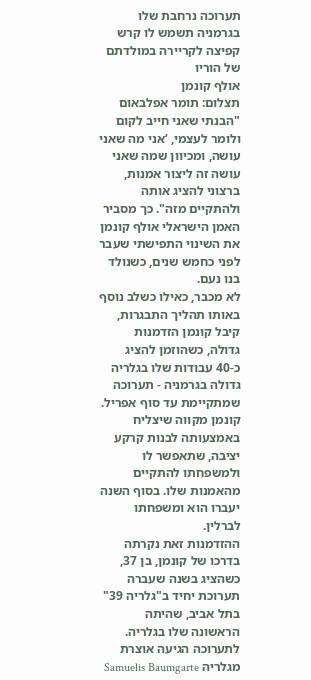תערוכה נרחבת שלו בגרמניה תשמש לו קרש קפיצה לקריירה במולדתם של הוריו
אולף קונמן
תצלום: תומר אפלבאום
"הבנתי שאני חייב לקום ולומר לעצמי, ‘אני מה שאני עושה, ומכיוון שמה שאני עושה זה ליצור אמנות, ברצוני להציג אותה ולהתקיים מזה". כך מסביר האמן הישראלי אולף קונמן את השינוי התפישתי שעבר לפני כחמש שנים, כשנולד בנו נעם.
לא מכבר, כאילו כשלב נוסף באותו תהליך התבגרות, קיבל קונמן הזדמנות גדולה, כשהוזמן להציג כ-40 עבודות שלו בגלריה גדולה בגרמניה - תערוכה שמתקיימת עד סוף אפריל. קונמן מקווה שיצליח באמצעותה לבנות קרקע יציבה, שתאפשר לו ולמשפחתו להתקיים מהאמנות שלו. בסוף השנה יעברו הוא ומשפחתו לברלין.
ההזדמנות זאת נקרתה בדרכו של קונמן, בן 37, כשהציג בשנה שעברה תערוכת יחיד ב"גלריה 39" בתל אביב, שהיתה הראשונה שלו בגלריה. לתערוכה הגיעה אוצרת מגלריה Samuelis Baumgarte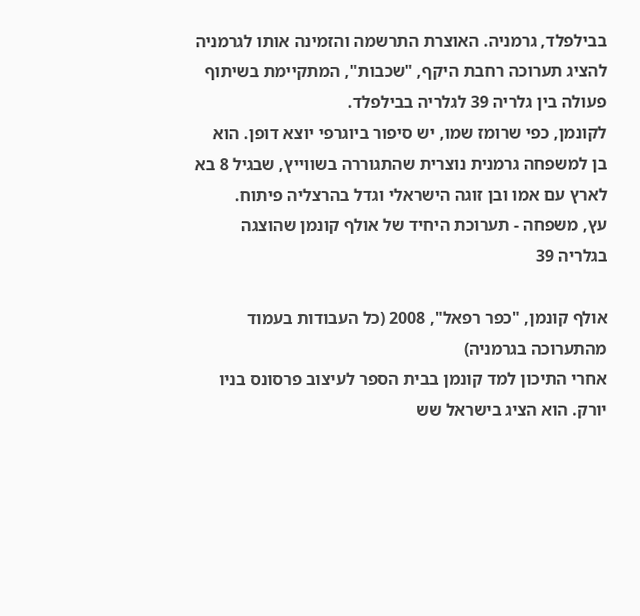בבילפלד, גרמניה. האוצרת התרשמה והזמינה אותו לגרמניה להציג תערוכה רחבת היקף, "שכבות", המתקיימת בשיתוף פעולה בין גלריה 39 לגלריה בבילפלד.
לקונמן, כפי שרומז שמו, יש סיפור ביוגרפי יוצא דופן. הוא בן למשפחה גרמנית נוצרית שהתגוררה בשווייץ, שבגיל 8 בא לארץ עם אמו ובן זוגה הישראלי וגדל בהרצליה פיתוח.
עץ, משפחה - תערוכת היחיד של אולף קונמן שהוצגה בגלריה 39

אולף קונמן, "כפר רפאל", 2008 (כל העבודות בעמוד מהתערוכה בגרמניה)
אחרי התיכון למד קונמן בבית הספר לעיצוב פרסונס בניו יורק. הוא הציג בישראל שש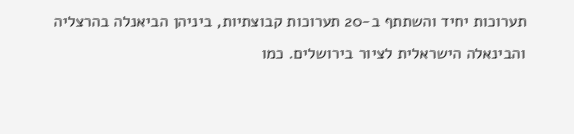תערוכות יחיד והשתתף ב-20 תערוכות קבוצתיות, ביניהן הביאנלה בהרצליה והבינאלה הישראלית לציור בירושלים. כמו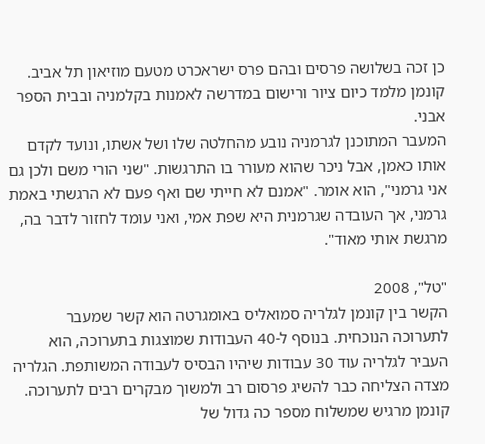כן זכה בשלושה פרסים ובהם פרס ישראכרט מטעם מוזיאון תל אביב. קונמן מלמד כיום ציור ורישום במדרשה לאמנות בקלמניה ובבית הספר אבני.
המעבר המתוכנן לגרמניה נובע מהחלטה שלו ושל אשתו, ונועד לקדם אותו כאמן, אבל ניכר שהוא מעורר בו התרגשות. "שני הורי משם ולכן גם אני גרמני", הוא אומר. "אמנם לא חייתי שם ואף פעם לא הרגשתי באמת גרמני, אך העובדה שגרמנית היא שפת אמי, ואני עומד לחזור לדבר בה, מרגשת אותי מאוד".

"טל", 2008
הקשר בין קונמן לגלריה סמואליס באומגרטה הוא קשר שמעבר לתערוכה הנוכחית. בנוסף ל-40 העבודות שמוצגות בתערוכה, הוא העביר לגלריה עוד 30 עבודות שיהיו הבסיס לעבודה המשותפת. הגלריה מצדה הצליחה כבר להשיג פרסום רב ולמשוך מבקרים רבים לתערוכה. קונמן מרגיש שמשלוח מספר כה גדול של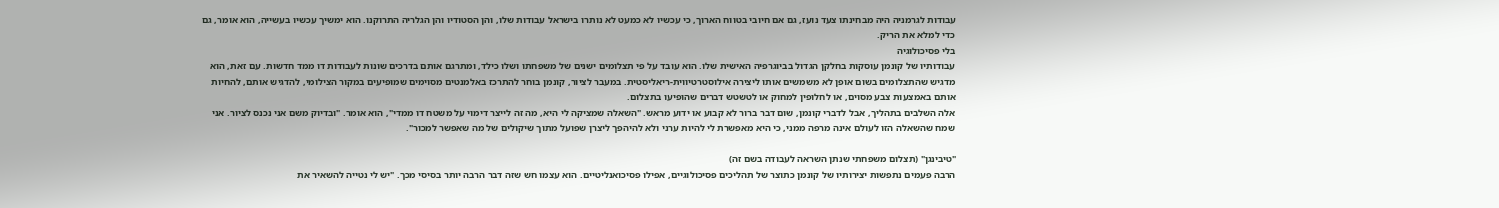עבודות לגרמניה היה מבחינתו צעד נועז, גם אם חיובי בטווח הארוך, כי עכשיו לא כמעט לא נותרו בישראל עבודות שלו, והן הסטודיו והן הגלריה התרוקנו. הוא ימשיך עכשיו בעשייה, הוא אומר, גם כדי למלא את הריק.
בלי פסיכולוגיה
עבודותיו של קונמן עוסקות בחלקן הגדול בביוגרפיה האישית שלו. הוא עובד על פי תצלומים ישנים של משפחתו ושלו כילד, ומתרגם אותם בדרכים שונות לעבודות דו ממד חדשות. עם זאת, הוא מדגיש שהתצלומים בשום אופן לא משמשים אותו ליצירה אילוסטרטיווית-ריאליסטית. במעבר לציור, קונמן בוחר להתרכז באלמנטים מסוימים שמופיעים במקור הצילומי, להדגיש אותם, להחיות אותם באמצעות צבע מסוים, או לחלופין למחוק או לטשטש דברים שהופיעו בתצלום.
אלה השלבים בתהליך, אבל לדברי קונמן, שום דבר ברור לא קבוע או ידוע מראש. "השאלה שמציקה לי היא, מה זה לייצר דימוי על משטח דו ממדי", הוא אומר. "ובדיוק משם אני נכנס לציור. אני שמח שהשאלה הזו לעולם אינה מרפה ממני, כי היא מאפשרת לי להיות ערני ולא להיהפך ליצרן שפועל מתוך שיקולים של מה שאפשר למכור".

"טיבינגן" (תצלום משפחתי שנתן השראה לעבודה בשם זה)
הרבה פעמים נתפשות יצירותיו של קונמן כתוצר של תהליכים פסיכולוגיים, אפילו פסיכואנליטיים. הוא עצמו חש שזה דבר הרבה יותר בסיסי מכך. "יש לי נטייה להשאיר את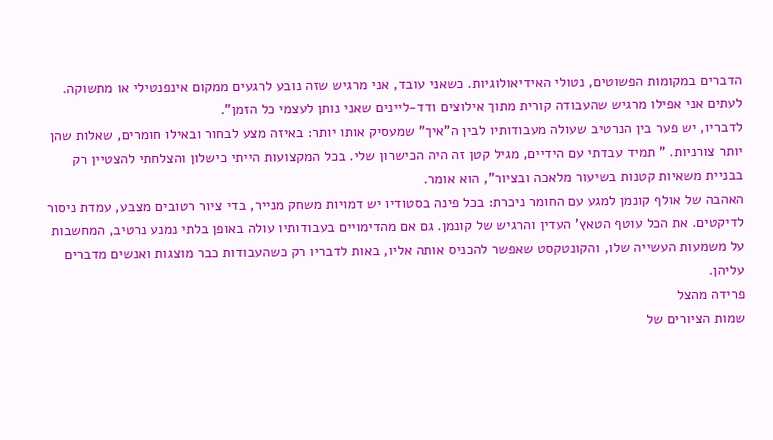הדברים במקומות הפשוטים, נטולי האידיאולוגיות. כשאני עובד, אני מרגיש שזה נובע לרגעים ממקום אינפנטילי או מתשוקה. לעתים אני אפילו מרגיש שהעבודה קורית מתוך אילוצים ודד-ליינים שאני נותן לעצמי כל הזמן".
לדבריו, יש פער בין הנרטיב שעולה מעבודותיו לבין ה"איך" שמעסיק אותו יותר: באיזה מצע לבחור ובאילו חומרים, שאלות שהן יותר צורניות. " תמיד עבדתי עם הידיים, מגיל קטן זה היה הכישרון שלי. בכל המקצועות הייתי כישלון והצלחתי להצטיין רק בבניית משאיות קטנות בשיעור מלאכה ובציור", הוא אומר.
האהבה של אולף קונמן למגע עם החומר ניכרת: בכל פינה בסטודיו יש דמויות משחק מנייר, בדי ציור רטובים מצבע, עמדת ניסור לדיקטים. את הכל עוטף הטאץ' העדין והרגיש של קונמן. גם אם מהדימויים בעבודותיו עולה באופן בלתי נמנע נרטיב, המחשבות על משמעות העשייה שלו, והקונטקסט שאפשר להכניס אותה אליו, באות לדבריו רק כשהעבודות כבר מוצגות ואנשים מדברים עליהן.
פרידה מהצל
שמות הציורים של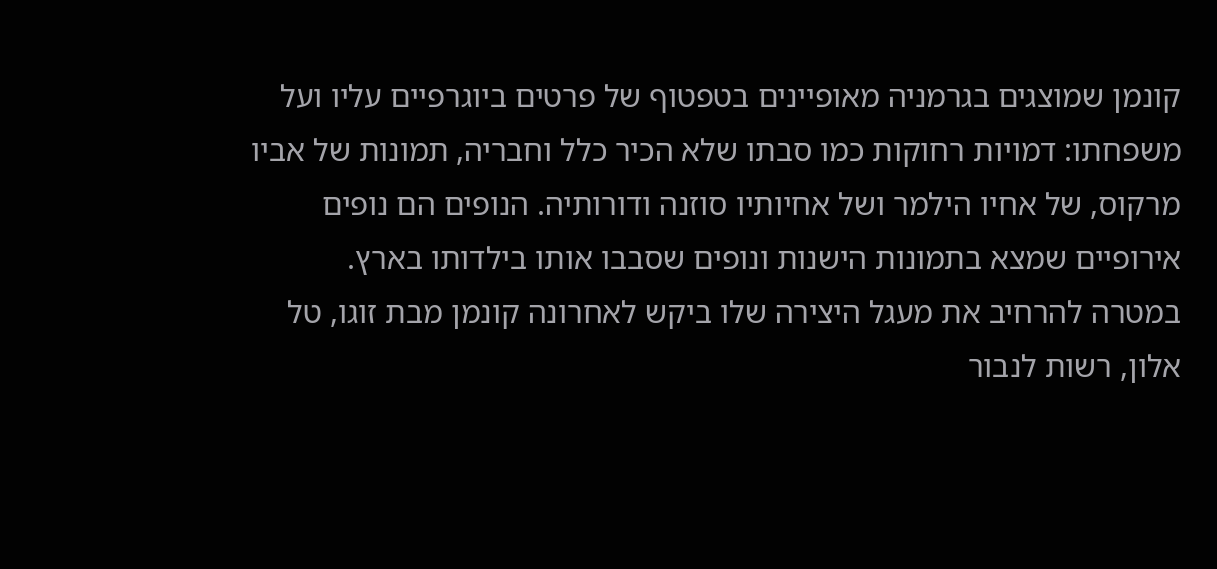קונמן שמוצגים בגרמניה מאופיינים בטפטוף של פרטים ביוגרפיים עליו ועל משפחתו: דמויות רחוקות כמו סבתו שלא הכיר כלל וחבריה, תמונות של אביו מרקוס, של אחיו הילמר ושל אחיותיו סוזנה ודורותיה. הנופים הם נופים אירופיים שמצא בתמונות הישנות ונופים שסבבו אותו בילדותו בארץ.
במטרה להרחיב את מעגל היצירה שלו ביקש לאחרונה קונמן מבת זוגו, טל אלון, רשות לנבור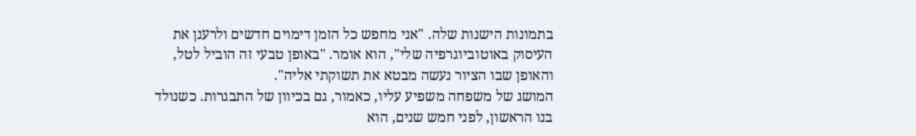בתמונות הישנות שלה. "אני מחפש כל הזמן דימוים חדשים ולרענן את העיסוק באוטוביוגרפיה שלי", הוא אומר. "באופן טבעי זה הוביל לטל, והאופן שבו הציור נעשה מבטא את תשוקתי אליה".
המושג של משפחה משפיע עליו, כאמור, גם בכיוון של התבגרות. כשנולד בנו הראשון, לפני חמש שנים, הוא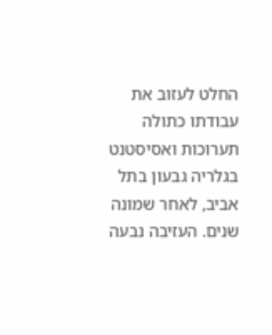החלט לעזוב את עבודתו כתולה תערוכות ואסיסטנט בגלריה גבעון בתל אביב, לאחר שמונה שנים. העזיבה נבעה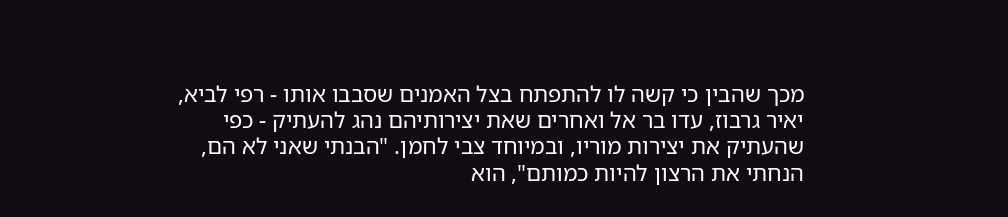מכך שהבין כי קשה לו להתפתח בצל האמנים שסבבו אותו - רפי לביא, יאיר גרבוז, עדו בר אל ואחרים שאת יצירותיהם נהג להעתיק - כפי שהעתיק את יצירות מוריו, ובמיוחד צבי לחמן. "הבנתי שאני לא הם, הנחתי את הרצון להיות כמותם", הוא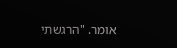אומר. "הרגשתי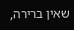שאין ברירה,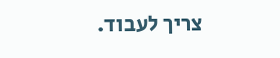צריך לעבוד.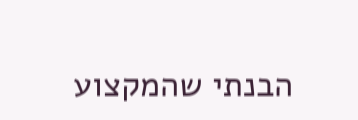הבנתי שהמקצוע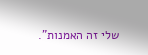שלי זה האמנות".